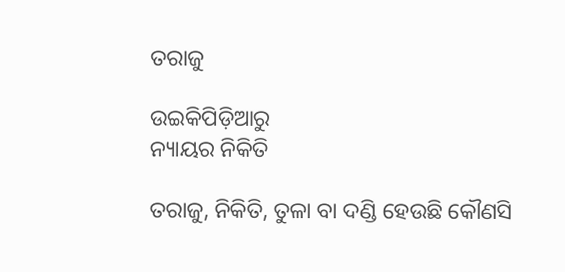ତରାଜୁ

ଉଇକିପିଡ଼ିଆ‌ରୁ
ନ୍ୟାୟର ନିକିତି

ତରାଜୁ, ନିକିତି, ତୁଳା ବା ଦଣ୍ଡି ହେଉଛି କୌଣସି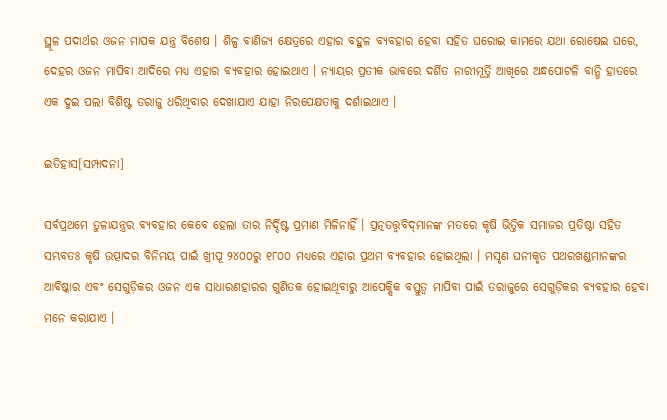ସ୍ଥୂଳ ପଦାର୍ଥର ଓଜନ ମାପକ ଯନ୍ତ୍ର ବିଶେଷ । ଶିଳ୍ପ ବାଣିଜ୍ୟ କ୍ଷେତ୍ରରେ ଏହାର ବହୁଳ ବ୍ୟବହାର ହେବା ସହିତ ଘରୋଇ କାମରେ ଯଥା ରୋଷେଇ ଘରେ, ଦେହର ଓଜନ ମାପିବା ଆଦିରେ ମଧ୍ୟ ଏହାର ବ୍ୟବହାର ହୋଇଥାଏ । ନ୍ୟାୟର ପ୍ରତୀକ ଭାବରେ ଦର୍ଶିତ ନାରୀମୂର୍ତ୍ତି ଆଖିରେ ଅନ୍ଧପୋଟଳି ବାନ୍ଧି ହାତରେ ଏକ ଦୁଇ ପଲା ବିଶିଷ୍ଟ ତରାଜୁ ଧରିଥିବାର ଦେଖାଯାଏ ଯାହା ନିରପେକ୍ଷତାକୁ ଦର୍ଶାଇଥାଏ ।

ଇତିହାସ[ସମ୍ପାଦନା]

ସର୍ବପ୍ରଥମେ ତୁଳାଯନ୍ତ୍ରର ବ୍ୟବହାର କେବେ ହେଲା ତାର ନିର୍ଦ୍ଦିଷ୍ଟ ପ୍ରମାଣ ମିଳିନାହିଁ । ପ୍ରତ୍ନତତ୍ତ୍ୱବିଦ୍‌ମାନଙ୍କ ମତରେ କୃଷି ଭିତ୍ତିକ ସମାଜର ପ୍ରତିଷ୍ଠା ସହିତ ସମ୍ଭବତଃ କୃଷି ଉତ୍ପାଦର ବିନିମୟ ପାଇଁ ଖ୍ରୀପୂ ୨୪୦୦ରୁ ୧୮୦୦ ମଧ୍ୟରେ ଏହାର ପ୍ରଥମ ବ୍ୟବହାର ହୋଇଥିଲା । ମସୃଣ ଘନୀକୃତ ପଥରଖଣ୍ଡମାନଙ୍କର ଆବିଷ୍କାର ଏବଂ ସେଗୁଡ଼ିକର ଓଜନ ଏକ ସାଧାରଣହାରର ଗୁଣିତକ ହୋଇଥିବାରୁ ଆପେକ୍ଷିକ ବସ୍ତୁତ୍ୱ ମାପିବା ପାଇଁ ତରାଜୁରେ ସେଗୁଡ଼ିକର ବ୍ୟବହାର ହେବା ମନେ କରାଯାଏ ।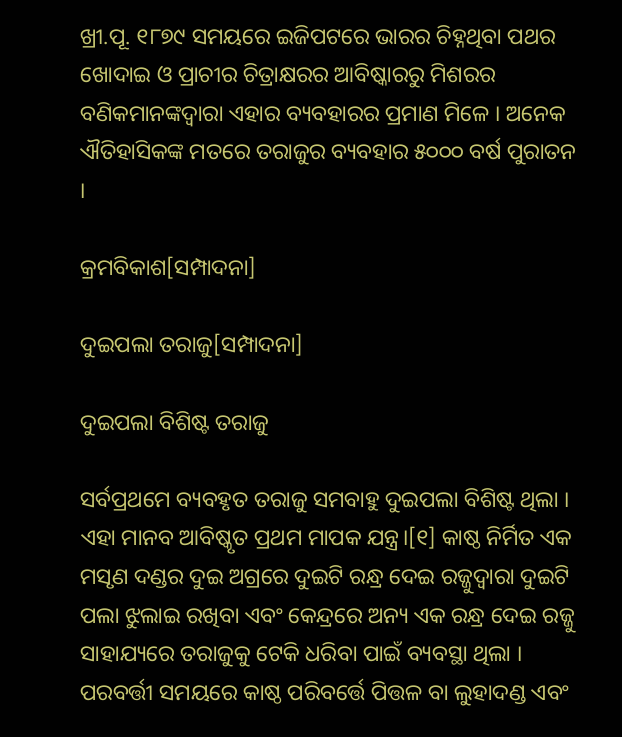ଖ୍ରୀ.ପୂ. ୧୮୭୯ ସମୟରେ ଇଜିପଟରେ ଭାରର ଚିହ୍ନଥିବା ପଥର ଖୋଦାଇ ଓ ପ୍ରାଚୀର ଚିତ୍ରାକ୍ଷରର ଆବିଷ୍କାରରୁ ମିଶରର ବଣିକମାନଙ୍କଦ୍ୱାରା ଏହାର ବ୍ୟବହାରର ପ୍ରମାଣ ମିଳେ । ଅନେକ ଐତିହାସିକଙ୍କ ମତରେ ତରାଜୁର ବ୍ୟବହାର ୫୦୦୦ ବର୍ଷ ପୁରାତନ ।

କ୍ରମବିକାଶ[ସମ୍ପାଦନା]

ଦୁଇପଲା ତରାଜୁ[ସମ୍ପାଦନା]

ଦୁଇପଲା ବିଶିଷ୍ଟ ତରାଜୁ

ସର୍ବପ୍ରଥମେ ବ୍ୟବହୃତ ତରାଜୁ ସମବାହୁ ଦୁଇପଲା ବିଶିଷ୍ଟ ଥିଲା । ଏହା ମାନବ ଆବିଷ୍କୃତ ପ୍ରଥମ ମାପକ ଯନ୍ତ୍ର।[୧] କାଷ୍ଠ ନିର୍ମିତ ଏକ ମସୃଣ ଦଣ୍ଡର ଦୁଇ ଅଗ୍ରରେ ଦୁଇଟି ରନ୍ଧ୍ର ଦେଇ ରଜ୍ଜୁଦ୍ୱାରା ଦୁଇଟି ପଲା ଝୁଲାଇ ରଖିବା ଏବଂ କେନ୍ଦ୍ରରେ ଅନ୍ୟ ଏକ ରନ୍ଧ୍ର ଦେଇ ରଜ୍ଜୁ ସାହାଯ୍ୟରେ ତରାଜୁକୁ ଟେକି ଧରିବା ପାଇଁ ବ୍ୟବସ୍ଥା ଥିଲା । ପରବର୍ତ୍ତୀ ସମୟରେ କାଷ୍ଠ ପରିବର୍ତ୍ତେ ପିତ୍ତଳ ବା ଲୁହାଦଣ୍ଡ ଏବଂ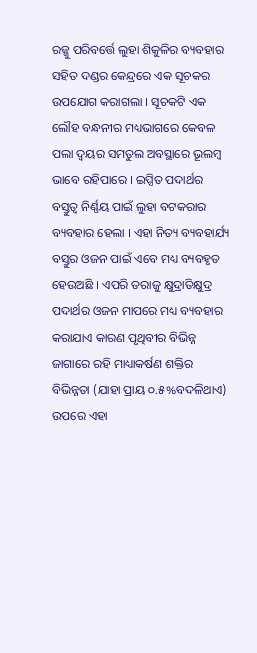ରଜ୍ଜୁ ପରିବର୍ତ୍ତେ ଲୁହା ଶିକୁଳିର ବ୍ୟବହାର ସହିତ ଦଣ୍ଡର କେନ୍ଦ୍ରରେ ଏକ ସୂଚକର ଉପଯୋଗ କରାଗଲା । ସୂଚକଟି ଏକ ଲୌହ ବନ୍ଧନୀର ମଧ୍ୟଭାଗରେ କେବଳ ପଲା ଦ୍ୱୟର ସମତୁଲ ଅବସ୍ଥାରେ ଭୂଲମ୍ବ ଭାବେ ରହିପାରେ । ଇପ୍ସିତ ପଦାର୍ଥର ବସ୍ତୁତ୍ୱ ନିର୍ଣ୍ଣୟ ପାଇଁ ଲୁହା ବଟକରାର ବ୍ୟବହାର ହେଲା । ଏହା ନିତ୍ୟ ବ୍ୟବହାର୍ଯ୍ୟ ବସ୍ତୁର ଓଜନ ପାଇଁ ଏବେ ମଧ୍ୟ ବ୍ୟବହୃତ ହେଉଅଛି । ଏପରି ତରାଜୁ କ୍ଷୁଦ୍ରାତିକ୍ଷୁଦ୍ର ପଦାର୍ଥର ଓଜନ ମାପରେ ମଧ୍ୟ ବ୍ୟବହାର କରାଯାଏ କାରଣ ପୃଥିବୀର ବିଭିନ୍ନ ଜାଗାରେ ରହି ମାଧ୍ୟାକର୍ଷଣ ଶକ୍ତିର ବିଭିନ୍ନତା (ଯାହା ପ୍ରାୟ ୦.୫%ବଦଳିଥାଏ) ଉପରେ ଏହା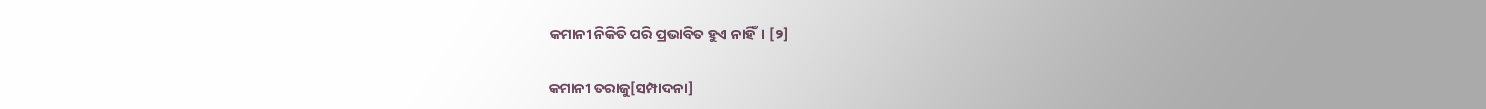କମାନୀ ନିକିତି ପରି ପ୍ରଭାବିତ ହୁଏ ନାହିଁ। [୨]

କମାନୀ ତରାଜୁ[ସମ୍ପାଦନା]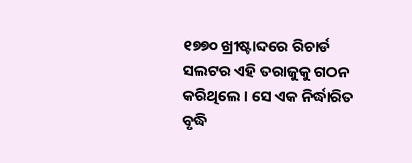୧୭୭୦ ଖ୍ରୀଷ୍ଟାବ୍ଦରେ ରିଚାର୍ଡ ସଲଟର ଏହି ତରାଜୁକୁ ଗଠନ କରିଥିଲେ । ସେ ଏକ ନିର୍ଦ୍ଧାରିତ ବୃଦ୍ଧି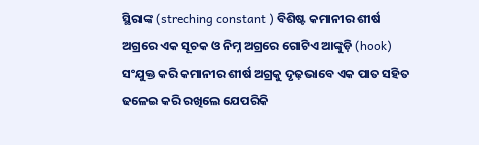ସ୍ଥିରାଙ୍କ (streching constant ) ବିଶିଷ୍ଟ କମାନୀର ଶୀର୍ଷ ଅଗ୍ରରେ ଏକ ସୂଚକ ଓ ନିମ୍ନ ଅଗ୍ରରେ ଗୋଟିଏ ଆଙ୍କୁଡ଼ି (hook) ସଂଯୁକ୍ତ କରି କମାନୀର ଶୀର୍ଷ ଅଗ୍ରକୁ ଦୃଢ଼ଭାବେ ଏକ ପାତ ସହିତ ଢଳେଇ କରି ରଖିଲେ ଯେପରିକି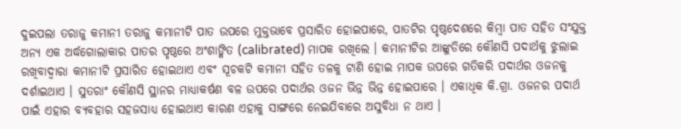ଦୁଇପଲା ତରାଜୁ କମାନୀ ତରାଜୁ କମାନୀଟି ପାତ ଉପରେ ମୁକ୍ତଭାବେ ପ୍ରସାରିତ ହୋଇପାରେ, ପାତଟିର ପୃଷ୍ଠଦେଶରେ କିମ୍ବା ପାତ ସହିତ ସଂଯୁକ୍ତ ଅନ୍ୟ ଏକ ଅର୍ଦ୍ଧଗୋଲାକାର ପାତର ପୃଷ୍ଠରେ ଅଂଶାଙ୍କିତ (calibrated) ମାପକ ରଖିଲେ । କମାନୀଟିର ଆଙ୍କୁଡିରେ କୌଣସି ପଦାର୍ଥକୁ ଝୁଲାଇ ରଖିବାଦ୍ୱାରା କମାନୀଟି ପ୍ରସାରିତ ହୋଇଥାଏ ଏବଂ ସୂଚକଟି କମାନୀ ସହିତ ତଳକୁ ଟାଣି ହୋଇ ମାପକ ଉପରେ ଗତିକରି ପଦାର୍ଥର ଓଜନକୁ ଦର୍ଶାଇଥାଏ । ସୁତରାଂ କୌଣସି ସ୍ଥାନର ମାଧ୍ୟାକର୍ଷଣ ବଳ ଉପରେ ପଦାର୍ଥର ଓଜନ ଭିନ୍ନ ଭିନ୍ନ ହୋଇପାରେ । ଏକାଧିକ କି.ଗ୍ରା. ଓଜନର ପଦାର୍ଥ ପାଇଁ ଏହାର ବ୍ୟବହାର ସହଜସାଧ୍ୟ ହୋଇଥାଏ କାରଣ ଏହାକୁ ସାଙ୍ଗରେ ନେଇଯିବାରେ ଅସୁବିଧା ନ ଥାଏ ।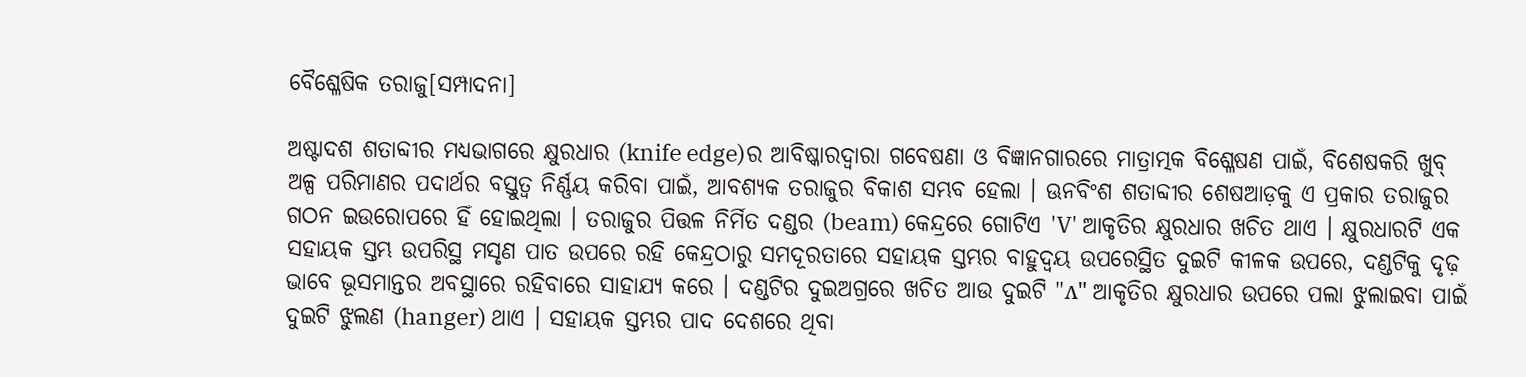ବୈଶ୍ଳେଷିକ ତରାଜୁ[ସମ୍ପାଦନା]

ଅଷ୍ଟାଦଶ ଶତାବ୍ଦୀର ମଧ୍ୟଭାଗରେ କ୍ଷୁରଧାର (knife edge)ର ଆବିଷ୍କାରଦ୍ୱାରା ଗବେଷଣା ଓ ବିଜ୍ଞାନଗାରରେ ମାତ୍ରାତ୍ମକ ବିଶ୍ଳେଷଣ ପାଇଁ, ବିଶେଷକରି ଖୁବ୍ ଅଳ୍ପ ପରିମାଣର ପଦାର୍ଥର ବସ୍ତୁତ୍ୱ ନିର୍ଣ୍ଣୟ କରିବା ପାଇଁ, ଆବଶ୍ୟକ ତରାଜୁର ବିକାଶ ସମ୍ଭବ ହେଲା । ଊନବିଂଶ ଶତାବ୍ଦୀର ଶେଷଆଡ଼କୁ ଏ ପ୍ରକାର ତରାଜୁର ଗଠନ ଇଉରୋପରେ ହିଁ ହୋଇଥିଲା । ତରାଜୁର ପିତ୍ତଳ ନିର୍ମିତ ଦଣ୍ଡର (beam) କେନ୍ଦ୍ରରେ ଗୋଟିଏ 'V' ଆକୃତିର କ୍ଷୁରଧାର ଖଚିତ ଥାଏ । କ୍ଷୁରଧାରଟି ଏକ ସହାୟକ ସ୍ତମ୍ଭ ଉପରିସ୍ଥ ମସୃଣ ପାତ ଉପରେ ରହି କେନ୍ଦ୍ରଠାରୁ ସମଦୂରତାରେ ସହାୟକ ସ୍ତମ୍ଭର ବାହୁଦ୍ୱୟ ଉପରେସ୍ଥିତ ଦୁଇଟି କୀଳକ ଉପରେ, ଦଣ୍ଡଟିକୁ ଦୃଢ଼ ଭାବେ ଭୂସମାନ୍ତର ଅବସ୍ଥାରେ ରହିବାରେ ସାହାଯ୍ୟ କରେ । ଦଣ୍ଡଟିର ଦୁଇଅଗ୍ରରେ ଖଚିତ ଆଉ ଦୁଇଟି "ʌ" ଆକୃତିର କ୍ଷୁରଧାର ଉପରେ ପଲା ଝୁଲାଇବା ପାଇଁ ଦୁଇଟି ଝୁଲଣ (hanger) ଥାଏ । ସହାୟକ ସ୍ତମ୍ଭର ପାଦ ଦେଶରେ ଥିବା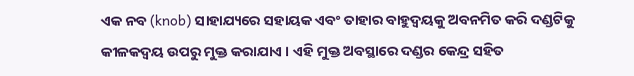ଏକ ନବ (knob) ସାହାଯ୍ୟରେ ସହାୟକ ଏବଂ ତାହାର ବାହୁଦ୍ୱୟକୁ ଅବନମିତ କରି ଦଣ୍ଡଟିକୁ କୀଳକଦ୍ୱୟ ଉପରୁ ମୁକ୍ତ କରାଯାଏ । ଏହି ମୁକ୍ତ ଅବସ୍ଥାରେ ଦଣ୍ଡର କେନ୍ଦ୍ର ସହିତ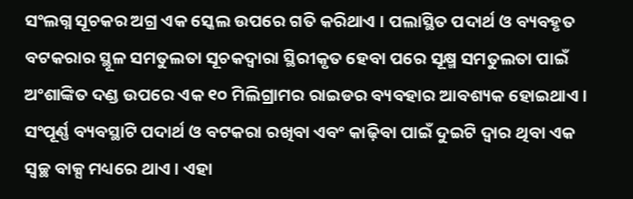ସଂଲଗ୍ନ ସୂଚକର ଅଗ୍ର ଏକ ସ୍କେଲ ଉପରେ ଗତି କରିଥାଏ । ପଲାସ୍ଥିତ ପଦାର୍ଥ ଓ ବ୍ୟବହୃତ ବଟକରାର ସ୍ଥୂଳ ସମତୁଲତା ସୂଚକଦ୍ୱାରା ସ୍ଥିରୀକୃତ ହେବା ପରେ ସୂକ୍ଷ୍ମ ସମତୁଲତା ପାଇଁ ଅଂଶାଙ୍କିତ ଦଣ୍ଡ ଉପରେ ଏକ ୧୦ ମିଲିଗ୍ରାମର ରାଇଡର ବ୍ୟବହାର ଆବଶ୍ୟକ ହୋଇଥାଏ । ସଂପୂର୍ଣ୍ଣ ବ୍ୟବସ୍ଥାଟି ପଦାର୍ଥ ଓ ବଟକରା ରଖିବା ଏବଂ କାଢ଼ିବା ପାଇଁ ଦୁଇଟି ଦ୍ୱାର ଥିବା ଏକ ସ୍ୱଚ୍ଛ ବାକ୍ସ ମଧ୍ୟରେ ଥାଏ । ଏହା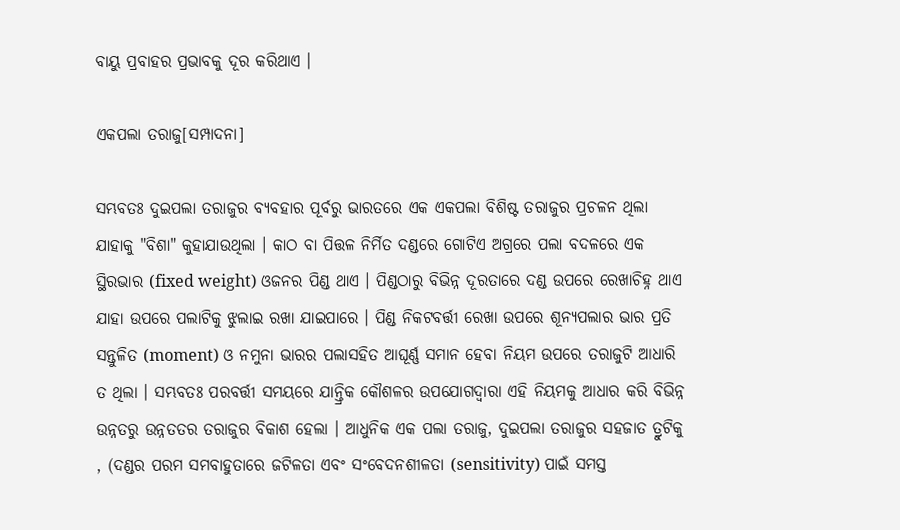ବାୟୁ ପ୍ରବାହର ପ୍ରଭାବକୁ ଦୂର କରିଥାଏ ।

ଏକପଲା ତରାଜୁ[ସମ୍ପାଦନା]

ସମ୍ଭବତଃ ଦୁଇପଲା ତରାଜୁର ବ୍ୟବହାର ପୂର୍ବରୁ ଭାରତରେ ଏକ ଏକପଲା ବିଶିଷ୍ଟ ତରାଜୁର ପ୍ରଚଳନ ଥିଲା ଯାହାକୁ "ବିଶା" କୁହାଯାଉଥିଲା । କାଠ ବା ପିତ୍ତଳ ନିର୍ମିତ ଦଣ୍ଡରେ ଗୋଟିଏ ଅଗ୍ରରେ ପଲା ବଦଳରେ ଏକ ସ୍ଥିରଭାର (fixed weight) ଓଜନର ପିଣ୍ଡ ଥାଏ । ପିଣ୍ଡଠାରୁ ବିଭିନ୍ନ ଦୂରତାରେ ଦଣ୍ଡ ଉପରେ ରେଖାଚିହ୍ନ ଥାଏ ଯାହା ଉପରେ ପଲାଟିକୁ ଝୁଲାଇ ରଖା ଯାଇପାରେ । ପିଣ୍ଡ ନିକଟବର୍ତ୍ତୀ ରେଖା ଉପରେ ଶୂନ୍ୟପଲାର ଭାର ପ୍ରତି ସନ୍ତୁଳିତ (moment) ଓ ନମୁନା ଭାରର ପଲାସହିତ ଆଘୂର୍ଣ୍ଣ ସମାନ ହେବା ନିୟମ ଉପରେ ତରାଜୁଟି ଆଧାରି ତ ଥିଲା । ସମ୍ଭବତଃ ପରବର୍ତ୍ତୀ ସମୟରେ ଯାନ୍ତ୍ରିକ କୌଶଳର ଉପଯୋଗଦ୍ୱାରା ଏହି ନିୟମକୁ ଆଧାର କରି ବିଭିନ୍ନ ଉନ୍ନତରୁ ଉନ୍ନତତର ତରାଜୁର ବିକାଶ ହେଲା । ଆଧୁନିକ ଏକ ପଲା ତରାଜୁ, ଦୁଇପଲା ତରାଜୁର ସହଜାତ ତ୍ରୁଟିକୁ , (ଦଣ୍ଡର ପରମ ସମବାହୁତାରେ ଜଟିଳତା ଏବଂ ସଂବେଦନଶୀଳତା (sensitivity) ପାଇଁ ସମସ୍ତ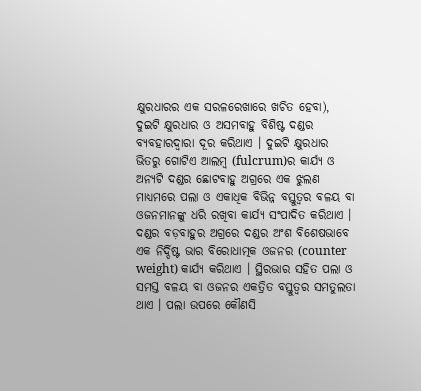କ୍ଷୁରଧାରର ଏକ ସରଳରେଖାରେ ଖଚିତ ହେବା), ଦୁଇଟି କ୍ଷୁରଧାର ଓ ଅସମବାହୁ ବିଶିଷ୍ଟ ଦଣ୍ଡର ବ୍ୟବହାରଦ୍ୱାରା ଦୂର କରିଥାଏ । ଦୁଇଟି କ୍ଷୁରଧାର ଭିତରୁ ଗୋଟିଏ ଆଲମ୍ବ (fulcrum)ର କାର୍ଯ୍ୟ ଓ ଅନ୍ୟଟି ଦଣ୍ଡର ଛୋଟବାହୁ ଅଗ୍ରରେ ଏକ ଝୁଲଣ ମାଧ୍ୟମରେ ପଲା ଓ ଏକାଧିକ ବିଭିନ୍ନ ବସ୍ତୁତ୍ୱର ବଳୟ ବା ଓଜନମାନଙ୍କୁ ଧରି ରଖିବା କାର୍ଯ୍ୟ ସଂପାଦିତ କରିଥାଏ । ଦଣ୍ଡର ବଡ଼ବାହୁର ଅଗ୍ରରେ ଦଣ୍ଡର ଅଂଶ ବିଶେଷଭାବେ ଏକ ନିର୍ଦ୍ଦିଷ୍ଟ ଭାର ବିରୋଧାତ୍ମକ ଓଜନର (counter weight) କାର୍ଯ୍ୟ କରିଥାଏ । ସ୍ଥିରଭାର ସହିତ ପଲା ଓ ସମସ୍ତ ବଳୟ ବା ଓଜନର ଏକତ୍ରିତ ବସ୍ତୁତ୍ୱର ସମତୁଲତା ଥାଏ । ପଲା ଉପରେ କୌଣସି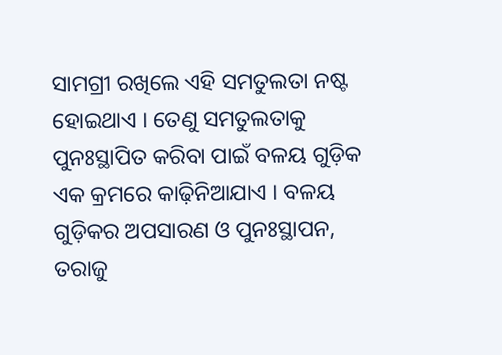ସାମଗ୍ରୀ ରଖିଲେ ଏହି ସମତୁଲତା ନଷ୍ଟ ହୋଇଥାଏ । ତେଣୁ ସମତୁଲତାକୁ ପୁନଃସ୍ଥାପିତ କରିବା ପାଇଁ ବଳୟ ଗୁଡ଼ିକ ଏକ କ୍ରମରେ କାଢ଼ିନିଆଯାଏ । ବଳୟ ଗୁଡ଼ିକର ଅପସାରଣ ଓ ପୁନଃସ୍ଥାପନ, ତରାଜୁ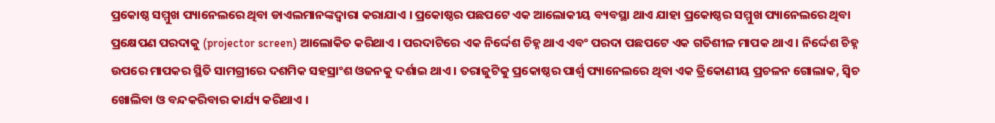ପ୍ରକୋଷ୍ଠ ସମ୍ମୁଖ ପ୍ୟାନେଲରେ ଥିବା ଡାଏଲମାନଙ୍କଦ୍ୱାରା କରାଯାଏ । ପ୍ରକୋଷ୍ଠର ପଛପଟେ ଏକ ଆଲୋକୀୟ ବ୍ୟବସ୍ଥା ଥାଏ ଯାହା ପ୍ରକୋଷ୍ଠର ସମ୍ମୁଖ ପ୍ୟାନେଲରେ ଥିବା ପ୍ରକ୍ଷେପଣ ପରଦାକୁ (projector screen) ଆଲୋକିତ କରିଥାଏ । ପରଦାଟିରେ ଏକ ନିର୍ଦ୍ଦେଶ ଚିହ୍ନ ଥାଏ ଏବଂ ପରଦା ପଛପଟେ ଏକ ଗତିଶୀଳ ମାପକ ଥାଏ । ନିର୍ଦ୍ଦେଶ ଚିହ୍ନ ଉପରେ ମାପକର ସ୍ଥିତି ସାମଗ୍ରୀରେ ଦଶମିକ ସହସ୍ରାଂଶ ଓଜନକୁ ଦର୍ଶାଇ ଥାଏ । ତରାଜୁଟିକୁ ପ୍ରକୋଷ୍ଠର ପାର୍ଶ୍ୱ ପ୍ୟାନେଲରେ ଥିବା ଏକ ତ୍ରିକୋଣୀୟ ପ୍ରଚଳନ ଗୋଲାକ, ସ୍ୱିଚ ଖୋଲିବା ଓ ବନ୍ଦକରିବାର କାର୍ଯ୍ୟ କରିଥାଏ ।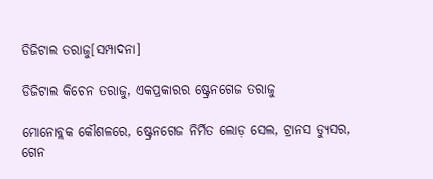ଡିଜିଟାଲ ତରାଜୁ[ସମ୍ପାଦନା]

ଡିଜିଟାଲ କିଚେନ ତରାଜୁ, ଏକପ୍ରକାରର ଷ୍ଟ୍ରେନଗେଜ ତରାଜୁ

ମୋନୋବ୍ଲକ କୌଶଳରେ, ଷ୍ଟ୍ରେନଗେଜ ନିର୍ମିତ ଲୋଡ଼ ସେଲ, ଟ୍ରାନସ ଡ୍ୟୁସର, ଗେନ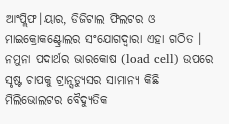ଆଂପ୍ଲିଫ।ୟାର, ଡିଜିଟାଲ ଫିଲଟର ଓ ମାଇକ୍ରୋକଣ୍ଟ୍ରୋଲର ସଂଯୋଗଦ୍ୱାରା ଏହା ଗଠିତ । ନମୁନା ପଦାର୍ଥର ଭାରକୋଷ (load cell) ଉପରେ ସୃଷ୍ଟ ଚାପକୁ ଟ୍ରାନ୍ସଡ୍ୟୁସର ସାମାନ୍ୟ କିଛି ମିଲିଭୋଲଟର ବୈଦ୍ୟୁତିକ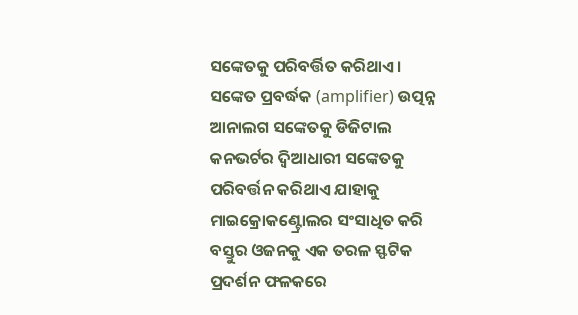ସଙ୍କେତକୁ ପରିବର୍ତ୍ତିତ କରିଥାଏ । ସଙ୍କେତ ପ୍ରବର୍ଦ୍ଧକ (amplifier) ଉତ୍ପନ୍ନ ଆନାଲଗ ସଙ୍କେତକୁ ଡିଜିଟାଲ କନଭର୍ଟର ଦ୍ୱିଆଧାରୀ ସଙ୍କେତକୁ ପରିବର୍ତ୍ତନ କରିଥାଏ ଯାହାକୁ ମାଇକ୍ରୋକଣ୍ଟ୍ରୋଲର ସଂସାଧିତ କରି ବସ୍ତୁର ଓଜନକୁ ଏକ ତରଳ ସ୍ଫଟିକ ପ୍ରଦର୍ଶନ ଫଳକରେ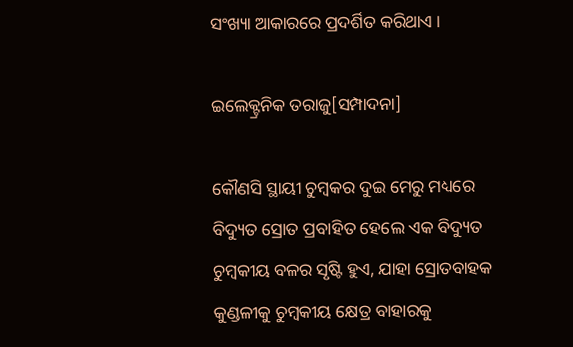ସଂଖ୍ୟା ଆକାରରେ ପ୍ରଦର୍ଶିତ କରିଥାଏ ।

ଇଲେକ୍ଟ୍ରନିକ ତରାଜୁ[ସମ୍ପାଦନା]

କୌଣସି ସ୍ଥାୟୀ ଚୁମ୍ବକର ଦୁଇ ମେରୁ ମଧ୍ୟରେ ବିଦ୍ୟୁତ ସ୍ରୋତ ପ୍ରବାହିତ ହେଲେ ଏକ ବିଦ୍ୟୁତ ଚୁମ୍ବକୀୟ ବଳର ସୃଷ୍ଟି ହୁଏ, ଯାହା ସ୍ରୋତବାହକ କୁଣ୍ଡଳୀକୁ ଚୁମ୍ବକୀୟ କ୍ଷେତ୍ର ବାହାରକୁ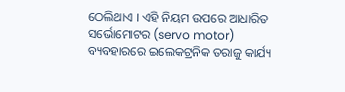ଠେଲିଥାଏ । ଏହି ନିୟମ ଉପରେ ଆଧାରିତ ସର୍ଭୋମୋଟର (servo motor) ବ୍ୟବହାରରେ ଇଲେକଟ୍ରନିକ ତରାଜୁ କାର୍ଯ୍ୟ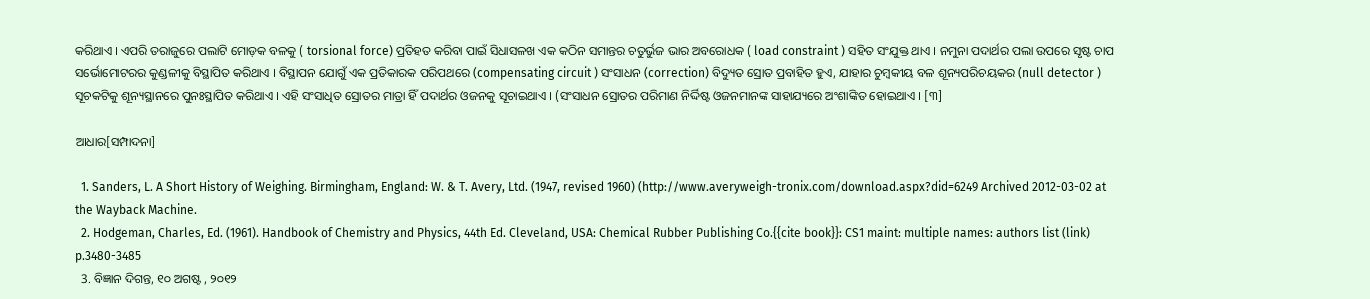କରିଥାଏ । ଏପରି ତରାଜୁରେ ପଲାଟି ମୋଡ଼କ ବଳକୁ ( torsional force) ପ୍ରତିହତ କରିବା ପାଇଁ ସିଧାସଳଖ ଏକ କଠିନ ସମାନ୍ତର ଚତୁର୍ଭୁଜ ଭାର ଅବରୋଧକ ( load constraint ) ସହିତ ସଂଯୁକ୍ତ ଥାଏ । ନମୁନା ପଦାର୍ଥର ପଲା ଉପରେ ସୃଷ୍ଟ ଚାପ ସର୍ଭୋମୋଟରର କୁଣ୍ଡଳୀକୁ ବିସ୍ଥାପିତ କରିଥାଏ । ବିସ୍ଥାପନ ଯୋଗୁଁ ଏକ ପ୍ରତିକାରକ ପରିପଥରେ (compensating circuit ) ସଂସାଧନ (correction) ବିଦ୍ୟୁତ ସ୍ରୋତ ପ୍ରବାହିତ ହୁଏ, ଯାହାର ଚୁମ୍ବକୀୟ ବଳ ଶୂନ୍ୟପରିଚୟକର (null detector ) ସୂଚକଟିକୁ ଶୂନ୍ୟସ୍ଥାନରେ ପୁନଃସ୍ଥାପିତ କରିଥାଏ । ଏହି ସଂସାଧିତ ସ୍ରୋତର ମାତ୍ରା ହିଁ ପଦାର୍ଥର ଓଜନକୁ ସୂଚାଇଥାଏ । (ସଂସାଧନ ସ୍ରୋତର ପରିମାଣ ନିର୍ଦ୍ଦିଷ୍ଟ ଓଜନମାନଙ୍କ ସାହାଯ୍ୟରେ ଅଂଶାଙ୍କିତ ହୋଇଥାଏ । [୩]

ଆଧାର[ସମ୍ପାଦନା]

  1. Sanders, L. A Short History of Weighing. Birmingham, England: W. & T. Avery, Ltd. (1947, revised 1960) (http://www.averyweigh-tronix.com/download.aspx?did=6249 Archived 2012-03-02 at the Wayback Machine.
  2. Hodgeman, Charles, Ed. (1961). Handbook of Chemistry and Physics, 44th Ed. Cleveland, USA: Chemical Rubber Publishing Co.{{cite book}}: CS1 maint: multiple names: authors list (link) p.3480-3485
  3. ବିଜ୍ଞାନ ଦିଗନ୍ତ, ୧୦ ଅଗଷ୍ଟ , ୨୦୧୨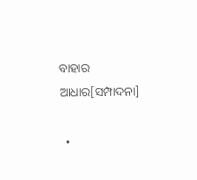ବାହାର ଆଧାର[ସମ୍ପାଦନା]

  •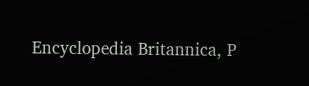Encyclopedia Britannica, P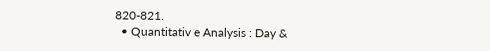820-821.
  • Quantitativ e Analysis : Day &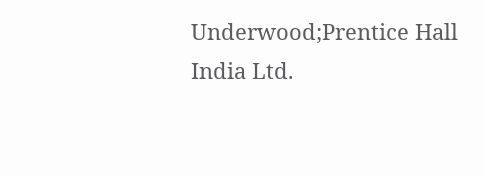Underwood;Prentice Hall India Ltd.